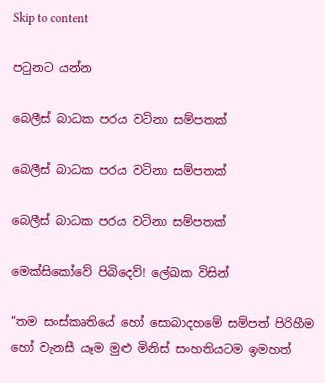Skip to content

පටුනට යන්න

බෙලීස් බාධක පරය වටිනා සම්පතක්

බෙලීස් බාධක පරය වටිනා සම්පතක්

බෙලීස් බාධක පරය වටිනා සම්පතක්

මෙක්සිකෝවේ පිබිදෙව්! ලේඛක විසින්

“තම සංස්කෘතියේ හෝ සොබාදහමේ සම්පත් පිරිහීම හෝ වැනසී යෑම මුළු මිනිස් සංහතියටම ඉමහත්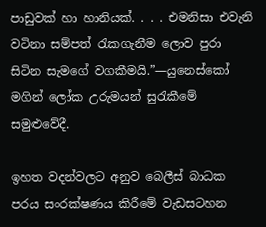පාඩුවක් හා හානියක්. . . . එමනිසා එවැනි වටිනා සම්පත් රැකගැනීම ලොව පුරා සිටින සැමගේ වගකීමයි.”—යුනෙස්කෝ මගින් ලෝක උරුමයන් සුරැකීමේ සමුළුවේදී.

ඉහත වදන්වලට අනුව බෙලීස් බාධක පරය සංරක්ෂණය කිරීමේ වැඩසටහන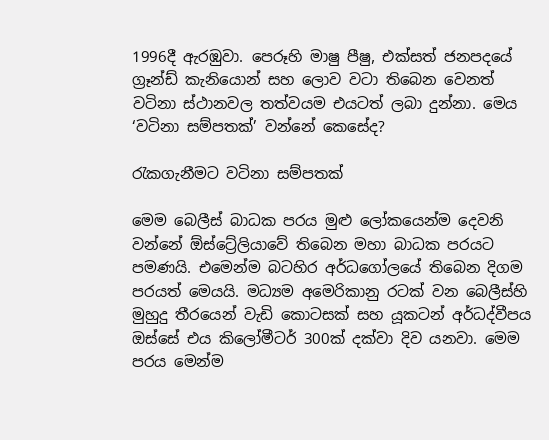1996දී ඇරඹුවා. පෙරූහි මාෂු පීෂු, එක්සත් ජනපදයේ ග්‍රෑන්ඩ් කැනියොන් සහ ලොව වටා තිබෙන වෙනත් වටිනා ස්ථානවල තත්වයම එයටත් ලබා දුන්නා. මෙය ‘වටිනා සම්පතක්’ වන්නේ කෙසේද?

රැකගැනීමට වටිනා සම්පතක්

මෙම බෙලීස් බාධක පරය මුළු ලෝකයෙන්ම දෙවනි වන්නේ ඕස්ට්‍රේලියාවේ තිබෙන මහා බාධක පරයට පමණයි. එමෙන්ම බටහිර අර්ධගෝලයේ තිබෙන දිගම පරයත් මෙයයි. මධ්‍යම අමෙරිකානු රටක් වන බෙලීස්හි මුහුදු තීරයෙන් වැඩි කොටසක් සහ යූකටන් අර්ධද්වීපය ඔස්සේ එය කිලෝමීටර් 300ක් දක්වා දිව යනවා. මෙම පරය මෙන්ම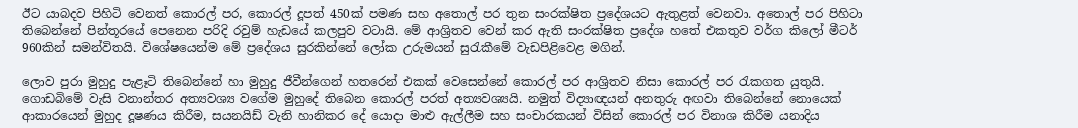ඊට යාබදව පිහිටි වෙනත් කොරල් පර, කොරල් දූපත් 450ක් පමණ සහ අතොල් පර තුන සංරක්ෂිත ප්‍රදේශයට ඇතුළත් වෙනවා. අතොල් පර පිහිටා තිබෙන්නේ පින්තූරයේ පෙනෙන පරිදි රවුම් හැඩයේ කලපුව වටායි. මේ ආශ්‍රිතව වෙන් කර ඇති සංරක්ෂිත ප්‍රදේශ හතේ එකතුව වර්ග කිලෝ මීටර් 960කින් සමන්විතයි. විශේෂයෙන්ම මේ ප්‍රදේශය සුරකින්නේ ලෝක උරුමයන් සුරැකීමේ වැඩපිළිවෙළ මගින්.

ලොව පුරා මුහුදු පැළෑටි තිබෙන්නේ හා මුහුදු ජීවීන්ගෙන් හතරෙන් එකක් වෙසෙන්නේ කොරල් පර ආශ්‍රිතව නිසා කොරල් පර රැකගත යුතුයි. ගොඩබිමේ වැසි වනාන්තර අත්‍යවශ්‍ය වගේම මුහුදේ තිබෙන කොරල් පරත් අත්‍යවශ්‍යයි. නමුත් විද්‍යාඥයන් අනතුරු අඟවා තිබෙන්නේ නොයෙක් ආකාරයෙන් මුහුද දූෂණය කිරීම, සයනයිඩ් වැනි හානිකර දේ යොදා මාළු ඇල්ලීම සහ සංචාරකයන් විසින් කොරල් පර විනාශ කිරීම යනාදිය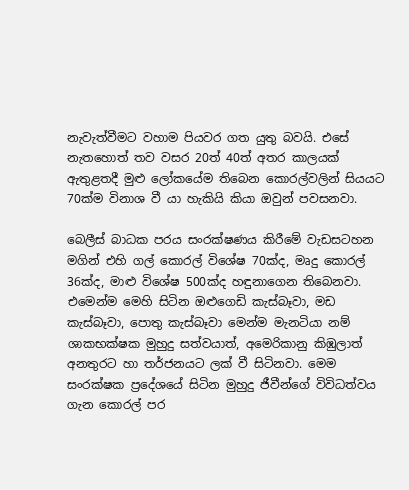නැවැත්වීමට වහාම පියවර ගත යුතු බවයි. එසේ නැතහොත් තව වසර 20ත් 40ත් අතර කාලයක් ඇතුළතදී මුළු ලෝකයේම තිබෙන කොරල්වලින් සියයට 70ක්ම විනාශ වී යා හැකියි කියා ඔවුන් පවසනවා.

බෙලීස් බාධක පරය සංරක්ෂණය කිරීමේ වැඩසටහන මගින් එහි ගල් කොරල් විශේෂ 70ක්ද, මෘදු කොරල් 36ක්ද, මාළු විශේෂ 500ක්ද හඳුනාගෙන තිබෙනවා. එමෙන්ම මෙහි සිටින ඔළුගෙඩි කැස්බෑවා, මඩ කැස්බෑවා, පොතු කැස්බෑවා මෙන්ම මැනටියා නම් ශාකභක්ෂක මුහුදු සත්වයාත්, අමෙරිකානු කිඹුලාත් අනතුරට හා තර්ජනයට ලක් වී සිටිනවා. මෙම සංරක්ෂක ප්‍රදේශයේ සිටින මුහුදු ජීවීන්ගේ විවිධත්වය ගැන කොරල් පර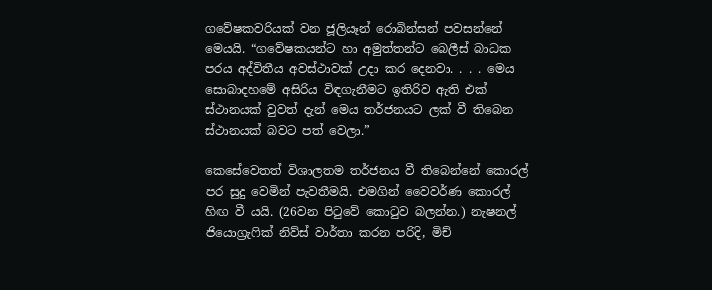ගවේෂකවරියක් වන ජූලියෑන් රොබින්සන් පවසන්නේ මෙයයි. “ගවේෂකයන්ට හා අමුත්තන්ට බෙලීස් බාධක පරය අද්විතීය අවස්ථාවක් උදා කර දෙනවා. . . . මෙය සොබාදහමේ අසිරිය විඳගැනීමට ඉතිරිව ඇති එක් ස්ථානයක් වුවත් දැන් මෙය තර්ජනයට ලක් වී තිබෙන ස්ථානයක් බවට පත් වෙලා.”

කෙසේවෙතත් විශාලතම තර්ජනය වී තිබෙන්නේ කොරල් පර සුදු වෙමින් පැවතීමයි. එමගින් වෛවර්ණ කොරල් හිඟ වී යයි. (26වන පිටුවේ කොටුව බලන්න.) නැෂනල් ජියොග්‍රැෆික් නිව්ස් වාර්තා කරන පරිදි, මිච්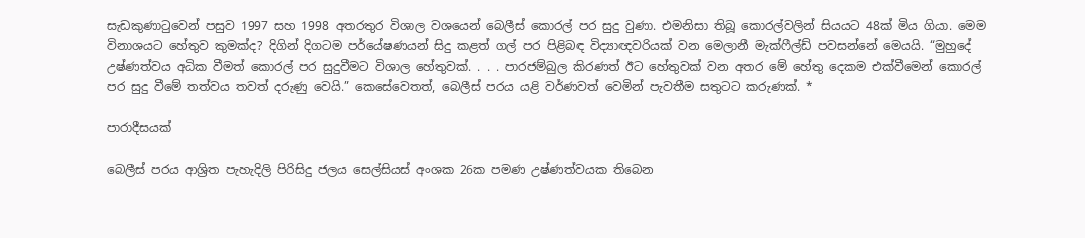සැඩකුණාටුවෙන් පසුව 1997 සහ 1998 අතරතුර විශාල වශයෙන් බෙලීස් කොරල් පර සුදු වුණා. එමනිසා තිබූ කොරල්වලින් සියයට 48ක් මිය ගියා. මෙම විනාශයට හේතුව කුමක්ද? දිගින් දිගටම පර්යේෂණයන් සිදු කළත් ගල් පර පිළිබඳ විද්‍යාඥවරියක් වන මෙලානී මැක්ෆීල්ඩ් පවසන්නේ මෙයයි. “මුහුදේ උෂ්ණත්වය අධික වීමත් කොරල් පර සුදුවීමට විශාල හේතුවක්. . . . පාරජම්බුල කිරණත් ඊට හේතුවක් වන අතර මේ හේතු දෙකම එක්වීමෙන් කොරල් පර සුදු වීමේ තත්වය තවත් දරුණු වෙයි.” කෙසේවෙතත්, බෙලීස් පරය යළි වර්ණවත් වෙමින් පැවතීම සතුටට කරුණක්. *

පාරාදීසයක්

බෙලීස් පරය ආශ්‍රිත පැහැදිලි පිරිසිදු ජලය සෙල්සියස් අංශක 26ක පමණ උෂ්ණත්වයක තිබෙන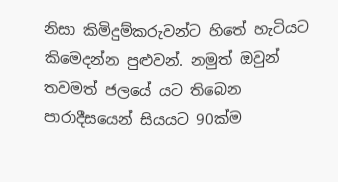නිසා කිමිදුම්කරුවන්ට හිතේ හැටියට කිමෙදන්න පුළුවන්. නමුත් ඔවුන් තවමත් ජලයේ යට තිබෙන පාරාදීසයෙන් සියයට 90ක්ම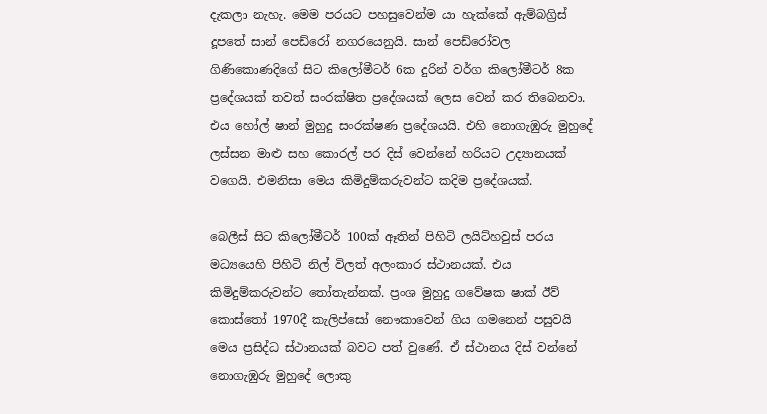දැකලා නැහැ. මෙම පරයට පහසුවෙන්ම යා හැක්කේ ඇම්බග්‍රිස් දූපතේ සාන් පෙඩ්රෝ නගරයෙනුයි. සාන් පෙඩ්රෝවල ගිණිකොණදිගේ සිට කිලෝමීටර් 6ක දුරින් වර්ග කිලෝමීටර් 8ක ප්‍රදේශයක් තවත් සංරක්ෂිත ප්‍රදේශයක් ලෙස වෙන් කර තිබෙනවා. එය හෝල් ෂාන් මුහුදු සංරක්ෂණ ප්‍රදේශයයි. එහි නොගැඹුරු මුහුදේ ලස්සන මාළු සහ කොරල් පර දිස් වෙන්නේ හරියට උද්‍යානයක් වගෙයි. එමනිසා මෙය කිමිදුම්කරුවන්ට කදිම ප්‍රදේශයක්.

බෙලීස් සිට කිලෝමීටර් 100ක් ඈතින් පිහිටි ලයිට්හවුස් පරය මධ්‍යයෙහි පිහිටි නිල් විලත් අලංකාර ස්ථානයක්. එය කිමිදුම්කරුවන්ට තෝතැන්නක්. ප්‍රංශ මුහුදු ගවේෂක ෂාක් ඊව් කොස්තෝ 1970දී කැලිප්සෝ නෞකාවෙන් ගිය ගමනෙන් පසුවයි මෙය ප්‍රසිද්ධ ස්ථානයක් බවට පත් වුණේ. ඒ ස්ථානය දිස් වන්නේ නොගැඹුරු මුහුදේ ලොකු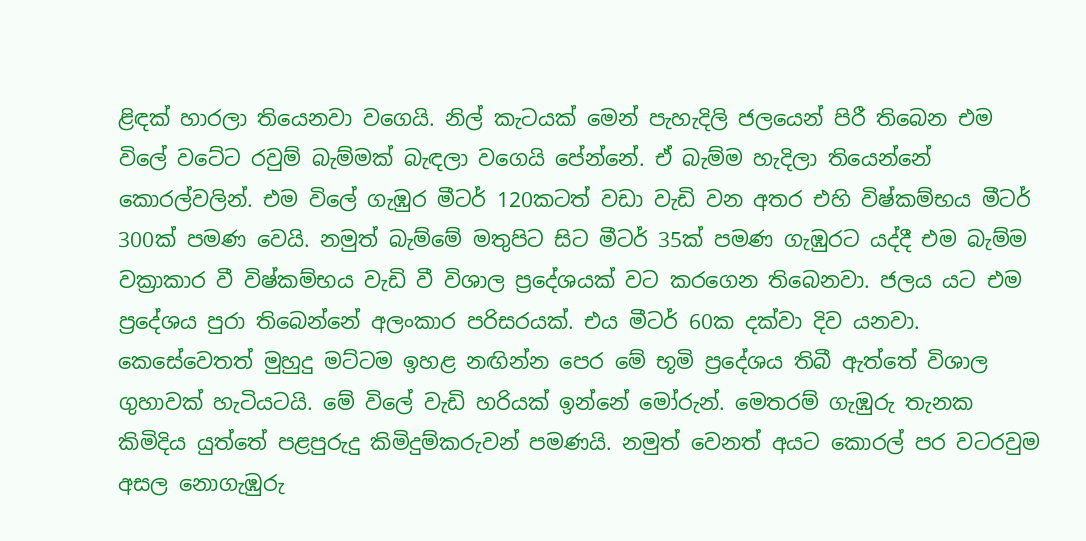ළිඳක් හාරලා තියෙනවා වගෙයි. නිල් කැටයක් මෙන් පැහැදිලි ජලයෙන් පිරී තිබෙන එම විලේ වටේට රවුම් බැම්මක් බැඳලා වගෙයි පේන්නේ. ඒ බැම්ම හැදිලා තියෙන්නේ කොරල්වලින්. එම විලේ ගැඹුර මීටර් 120කටත් වඩා වැඩි වන අතර එහි විෂ්කම්භය මීටර් 300ක් පමණ වෙයි. නමුත් බැම්මේ මතුපිට සිට මීටර් 35ක් පමණ ගැඹුරට යද්දී එම බැම්ම වක්‍රාකාර වී විෂ්කම්භය වැඩි වී විශාල ප්‍රදේශයක් වට කරගෙන තිබෙනවා. ජලය යට එම ප්‍රදේශය පුරා තිබෙන්නේ අලංකාර පරිසරයක්. එය මීටර් 60ක දක්වා දිව යනවා. කෙසේවෙතත් මුහුදු මට්ටම ඉහළ නඟින්න පෙර මේ භූමි ප්‍රදේශය තිබී ඇත්තේ විශාල ගුහාවක් හැටියටයි. මේ විලේ වැඩි හරියක් ඉන්නේ මෝරුන්. මෙතරම් ගැඹුරු තැනක කිමිදිය යුත්තේ පළපුරුදු කිමිදුම්කරුවන් පමණයි. නමුත් වෙනත් අයට කොරල් පර වටරවුම අසල නොගැඹුරු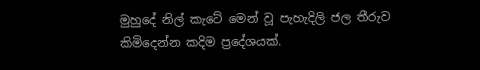මුහුදේ නිල් කැටේ මෙන් වූ පැහැදිලි ජල තීරුව කිමිදෙන්න කදිම ප්‍රදේශයක්.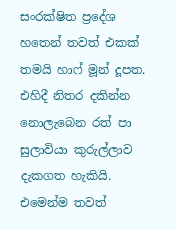සංරක්ෂිත ප්‍රදේශ හතෙන් තවත් එකක් තමයි හාෆ් මූන් දූපත. එහිදී නිතර දකින්න නොලැබෙන රත් පා සුලාවියා කුරුල්ලාව දැකගත හැකියි. එමෙන්ම තවත්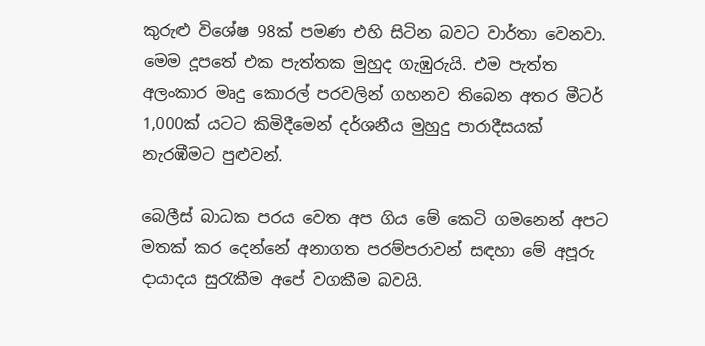කුරුළු විශේෂ 98ක් පමණ එහි සිටින බවට වාර්තා වෙනවා. මෙම දූපතේ එක පැත්තක මුහුද ගැඹුරුයි. එම පැත්ත අලංකාර මෘදු කොරල් පරවලින් ගහනව තිබෙන අතර මීටර් 1,000ක් යටට කිමිදීමෙන් දර්ශනීය මුහුදු පාරාදීසයක් නැරඹීමට පුළුවන්.

බෙලීස් බාධක පරය වෙත අප ගිය මේ කෙටි ගමනෙන් අපට මතක් කර දෙන්නේ අනාගත පරම්පරාවන් සඳහා මේ අපූරු දායාදය සුරැකීම අපේ වගකීම බවයි.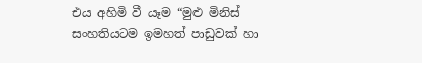එය අහිමි වී යෑම “මුළු මිනිස් සංහතියටම ඉමහත් පාඩුවක් හා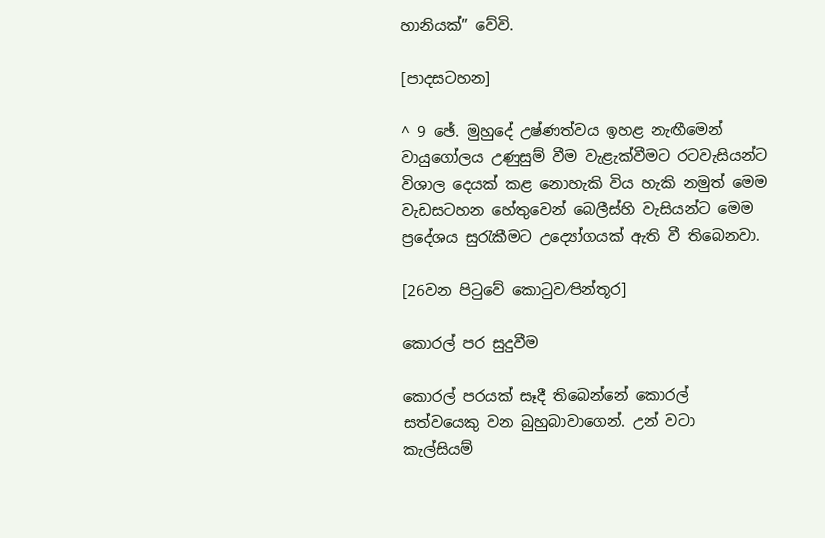හානියක්” වේවි.

[පාදසටහන]

^ 9 ඡේ. මුහුදේ උෂ්ණත්වය ඉහළ නැඟීමෙන් වායුගෝලය උණුසුම් වීම වැළැක්වීමට රටවැසියන්ට විශාල දෙයක් කළ නොහැකි විය හැකි නමුත් මෙම වැඩසටහන හේතුවෙන් බෙලීස්හි වැසියන්ට මෙම ප්‍රදේශය සුරැකීමට උද්‍යෝගයක් ඇති වී තිබෙනවා.

[26වන පිටුවේ කොටුව⁄පින්තූර]

කොරල් පර සුදුවීම

කොරල් පරයක් සෑදී තිබෙන්නේ කොරල් සත්වයෙකු වන බුහුබාවාගෙන්. උන් වටා කැල්සියම්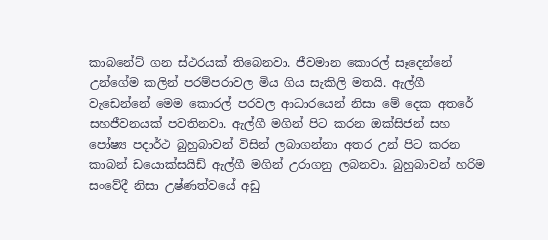කාබනේට් ගන ස්ථරයක් තිබෙනවා. ජීවමාන කොරල් සෑදෙන්නේ උන්ගේම කලින් පරම්පරාවල මිය ගිය සැකිලි මතයි. ඇල්ගී වැඩෙන්නේ මෙම කොරල් පරවල ආධාරයෙන් නිසා මේ දෙක අතරේ සහජීවනයක් පවතිනවා. ඇල්ගී මගින් පිට කරන ඔක්සිජන් සහ පෝෂ්‍ය පදාර්ථ බුහුබාවන් විසින් ලබාගන්නා අතර උන් පිට කරන කාබන් ඩයොක්සයිඩ් ඇල්ගී මගින් උරාගනු ලබනවා. බුහුබාවන් හරිම සංවේදී නිසා උෂ්ණත්වයේ අඩු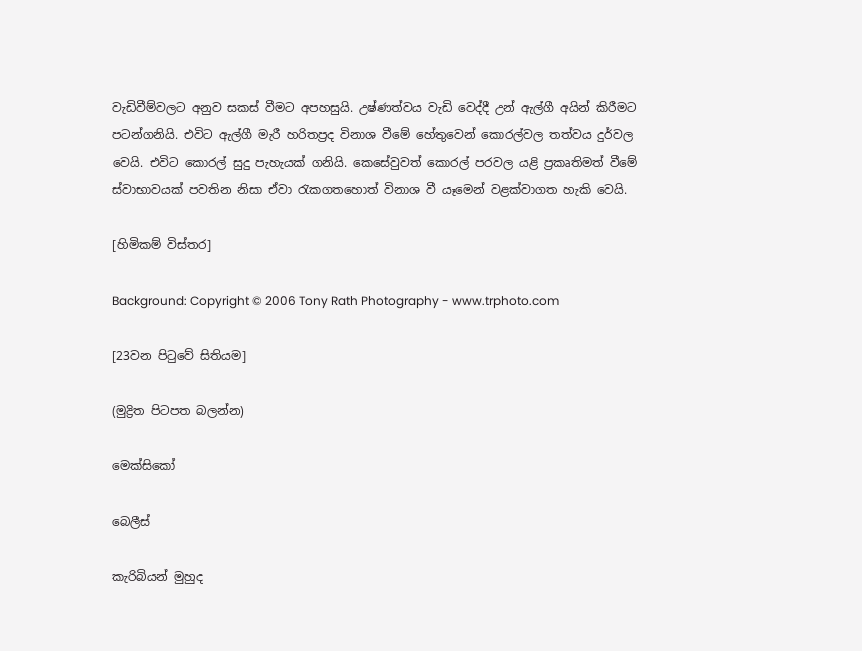වැඩිවීම්වලට අනුව සකස් වීමට අපහසුයි. උෂ්ණත්වය වැඩි වෙද්දී උන් ඇල්ගී අයින් කිරීමට පටන්ගනියි. එවිට ඇල්ගී මැරී හරිතප්‍රද විනාශ වීමේ හේතුවෙන් කොරල්වල තත්වය දුර්වල වෙයි. එවිට කොරල් සුදු පැහැයක් ගනියි. කෙසේවුවත් කොරල් පරවල යළි ප්‍රකෘතිමත් වීමේ ස්වාභාවයක් පවතින නිසා ඒවා රැකගතහොත් විනාශ වී යෑමෙන් වළක්වාගත හැකි වෙයි.

[හිමිකම් විස්තර]

Background: Copyright © 2006 Tony Rath Photography - www.trphoto.com

[23වන පිටුවේ සිතියම]

(මුද්‍රිත පිටපත බලන්න)

මෙක්සිකෝ

බෙලීස්

කැරිබියන් මුහුද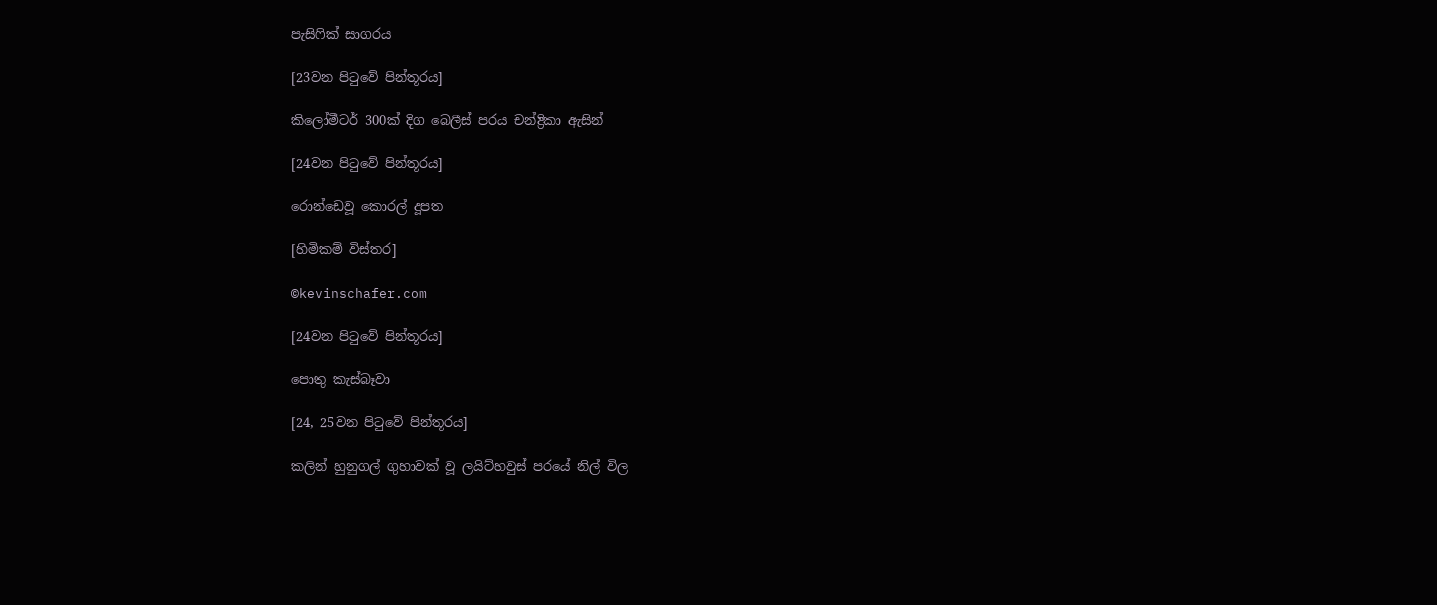පැසිෆික් සාගරය

[23වන පිටුවේ පින්තූරය]

කිලෝමීටර් 300ක් දිග බෙලීස් පරය චන්ද්‍රිකා ඇසින්

[24වන පිටුවේ පින්තූරය]

රොන්ඩෙවූ කොරල් දූපත

[හිමිකම් විස්තර]

©kevinschafer.com

[24වන පිටුවේ පින්තූරය]

පොතු කැස්බෑවා

[24, 25වන පිටුවේ පින්තූරය]

කලින් හුනුගල් ගුහාවක් වූ ලයිට්හවුස් පරයේ නිල් විල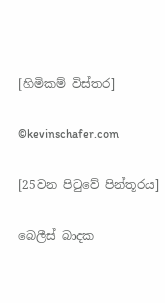[හිමිකම් විස්තර]

©kevinschafer.com

[25වන පිටුවේ පින්තූරය]

බෙලීස් බාදක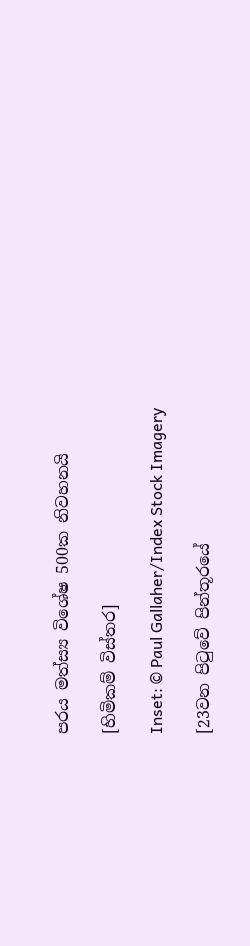පරය මත්ස්‍ය විශේෂ 500ක නිවහනයි

[හිමිකම් විස්තර]

Inset: © Paul Gallaher/Index Stock Imagery

[23වන පිටුවේ පින්තූරයේ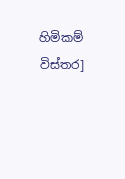හිමිකම් විස්තර]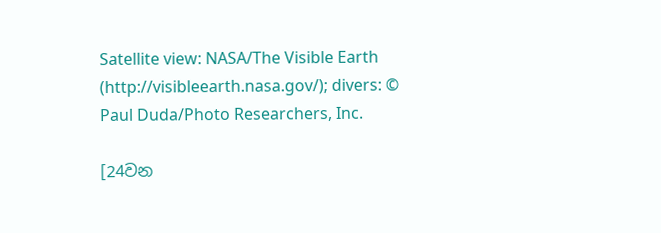Satellite view: NASA/The Visible Earth (http://visibleearth.nasa.gov/); divers: © Paul Duda/Photo Researchers, Inc.

[24වන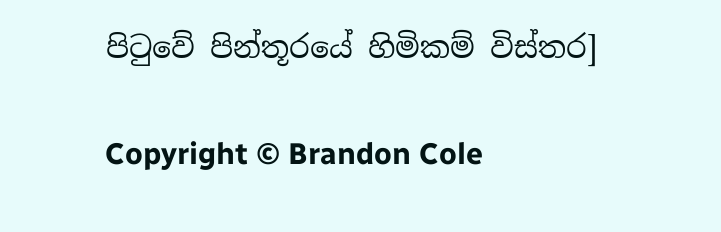පිටුවේ පින්තූරයේ හිමිකම් විස්තර]

Copyright © Brandon Cole